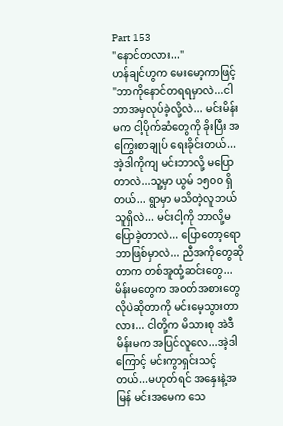Part 153
"နောင်တလား..."
ဟန်ချင်ဟွက မေးမော့ကာဖြင့် "ဘာကိုနောင်တရရမှာလဲ...ငါဘာအမှလုပ်ခဲ့လို့လဲ... မင်းမိန်းမက ငါ့ပိုက်ဆံတွေကို ခိုးပြီး အကြွေးစာချုပ် ရေးခိုင်းတယ်...အဲ့ဒါကိုကျ မင်းဘာလို့ မပြောတာလဲ...သူ့မှာ ယွမ် ၁၅၀၀ ရှိတယ်... ရွာမှာ မသိတဲ့လူဘယ်သူရှိလဲ... မင်းငါ့ကို ဘာလို့မပြောခဲ့တာလဲ... ပြောတော့ရောဘာဖြစ်မှာလဲ... ညီအကိုတွေဆိုတာက တစ်အူထုံ့ဆင်းတွေ...မိန်းမတွေက အဝတ်အစားတွေလိုပဲဆိုတာကို မင်းမေ့သွားတာလား... ငါတို့က မိသားစု အဲဒီမိန်းမက အပြင်လူလေ...အဲ့ဒါကြောင့် မင်းကွာရှင်းသင့်တယ်...မဟုတ်ရင် အနှေးနဲ့အမြန် မင်းအမေက သေ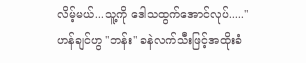လိမ့်မယ်...သူ့ကို ဒေါသထွက်အောင်လုပ်....."
ဟန်ချင်ဟွ "ဘန်း" ခနဲလက်သီးဖြင့်အထိုးခံ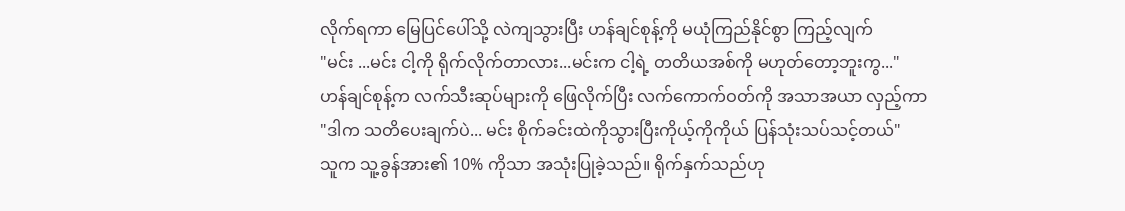လိုက်ရကာ မြေပြင်ပေါ်သို့ လဲကျသွားပြီး ဟန်ချင်စုန့်ကို မယုံကြည်နိုင်စွာ ကြည့်လျက်
"မင်း ...မင်း ငါ့ကို ရိုက်လိုက်တာလား...မင်းက ငါ့ရဲ့ တတိယအစ်ကို မဟုတ်တော့ဘူးကွ..."
ဟန်ချင်စုန့်က လက်သီးဆုပ်များကို ဖြေလိုက်ပြီး လက်ကောက်ဝတ်ကို အသာအယာ လှည့်ကာ
"ဒါက သတိပေးချက်ပဲ... မင်း စိုက်ခင်းထဲကိုသွားပြီးကိုယ့်ကိုကိုယ် ပြန်သုံးသပ်သင့်တယ်"
သူက သူ့ခွန်အား၏ 10% ကိုသာ အသုံးပြုခဲ့သည်။ ရိုက်နှက်သည်ဟု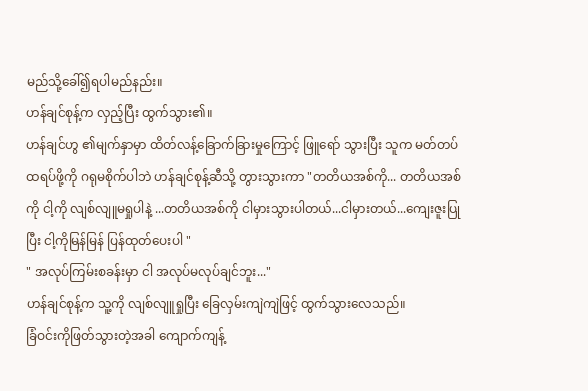မည်သို့ခေါ်၍ရပါမည်နည်း။
ဟန်ချင်စုန့်က လှည့်ပြီး ထွက်သွား၏။
ဟန်ချင်ဟွ ၏မျက်နှာမှာ ထိတ်လန့်ခြောက်ခြားမှုကြောင့် ဖြူရော် သွားပြီး သူက မတ်တပ်ထရပ်ဖို့ကို ဂရုမစိုက်ပါဘဲ ဟန်ချင်စုန့်ဆီသို့ တွားသွားကာ "တတိယအစ်ကို... တတိယအစ်ကို ငါ့ကို လျစ်လျူမရှုပါနဲ့ ...တတိယအစ်ကို ငါမှားသွားပါတယ်...ငါမှားတယ်...ကျေးဇူးပြုပြီး ငါ့ကိုမြန်မြန် ပြန်ထုတ်ပေးပါ "
" အလုပ်ကြမ်းစခန်းမှာ ငါ အလုပ်မလုပ်ချင်ဘူး..."
ဟန်ချင်စုန့်က သူ့ကို လျစ်လျူရှုပြီး ခြေလှမ်းကျဲကျဲဖြင့် ထွက်သွားလေသည်။
ခြံဝင်းကိုဖြတ်သွားတဲ့အခါ ကျောက်ကျန့်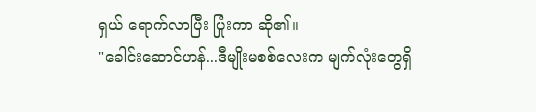ရှယ် ရောက်လာပြီး ပြုံးကာ ဆို၏။
"ခေါင်းဆောင်ဟန်...ဒီမျိုးမစစ်လေးက မျက်လုံးတွေရှိ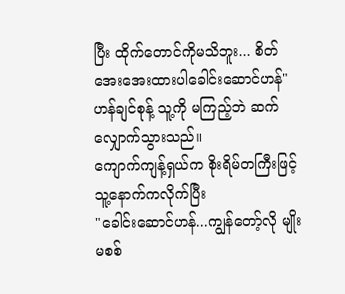ပြီး ထိုက်တောင်ကိုမသိဘူး... စိတ်အေးအေးထားပါခေါင်းဆောင်ဟန်"
ဟန်ချင်စုန့် သူ့ကို မကြည့်ဘဲ ဆက်လျှောက်သွားသည်။
ကျောက်ကျန့်ရှယ်က စိုးရိမ်တကြီးဖြင့် သူ့နောက်ကလိုက်ပြီး
"ခေါင်းဆောင်ဟန်...ကျွန်တော့်လို မျိုးမစစ်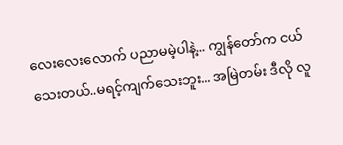လေးလေးလောက် ပညာမမဲ့ပါနဲ့... ကျွန်တော်က ငယ်သေးတယ်..မရင့်ကျက်သေးဘူး... အမြဲတမ်း ဒီလို လူ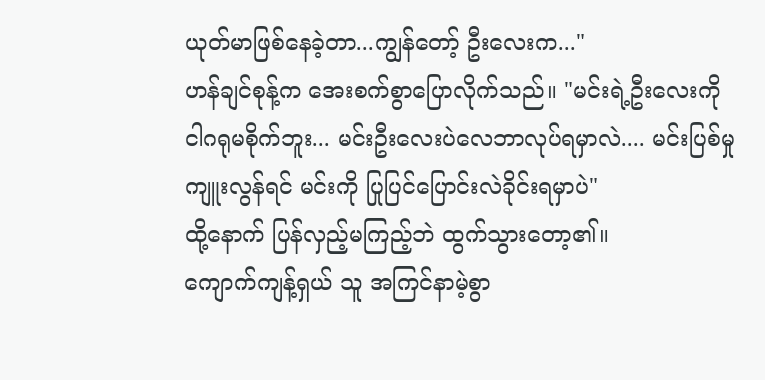ယုတ်မာဖြစ်နေခဲ့တာ...ကျွန်တော့် ဦးလေးက..."
ဟန်ချင်စုန့်က အေးစက်စွာပြောလိုက်သည်။ "မင်းရဲ့ဦးလေးကို ငါဂရုမစိုက်ဘူး... မင်းဦးလေးပဲလေဘာလုပ်ရမှာလဲ.... မင်းပြစ်မှုကျူးလွန်ရင် မင်းကို ပြုပြင်ပြောင်းလဲခိုင်းရမှာပဲ"
ထို့နောက် ပြန်လှည့်မကြည့်ဘဲ ထွက်သွားတော့၏။
ကျောက်ကျန့်ရှယ် သူ အကြင်နာမဲ့စွာ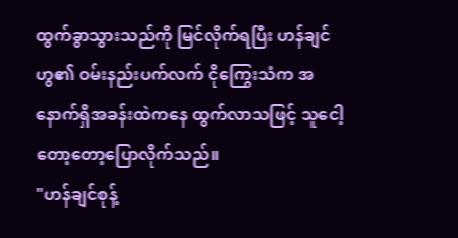ထွက်ခွာသွားသည်ကို မြင်လိုက်ရပြီး ဟန်ချင်ဟွ၏ ဝမ်းနည်းပက်လက် ငိုကြွေးသံက အနောက်ရှိအခန်းထဲကနေ ထွက်လာသဖြင့် သူငေါ့တော့တော့ပြောလိုက်သည်။
"ဟန်ချင်စုန့်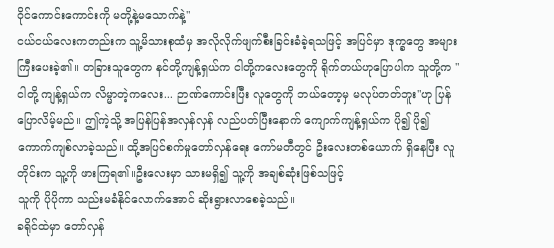ဝိုင်ကောင်းကောင်းကို မတို့နဲ့မသောက်နဲ့"
ငယ်ငယ်လေးကတည်းက သူ့မိသားစုထံမှ အလိုလိုက်ဖျက်စီးခြင်းခံခဲ့ရသဖြင့် အပြင်မှာ ဒုက္ခတွေ အများကြီးပေးခဲ့၏။ တခြားသူတွေက နင်တို့ကျန့်ရှယ်က ငါတို့ကလေးတွေကို ရိုက်တယ်ဟုပြောပါက သူတို့က " ငါတို့ ကျန့်ရှယ်က လိမ္မာတဲ့ကလေး... ဉာဏ်ကောင်းပြီး လူတွေကို ဘယ်တော့မှ မလုပ်တတ်ဘူး"ဟု ပြန်ပြောလိမ့်မည်။ ဤကဲ့သို့ အပြန်ပြန်အလှန်လှန် လည်ပတ်ပြီးနောက် ကျောက်ကျန့်ရှယ်က ပို၍ ပို၍ ကောက်ကျစ်လာခဲ့သည်။ ထို့အပြင်စက်မှုတော်လှန်ရေး ကော်မတီတွင် ဦးလေးတစ်ယောက် ရှိနေပြီး လူတိုင်းက သူ့ကို ဖားကြရ၏။ဦးလေးမှာ သားမရှိ၍ သူ့ကို အချစ်ဆုံးဖြစ်သဖြင့်
သူကို ပိုပိုကာ သည်းမခံနိုင်လောက်အောင် ဆိုးရွားလာစေခဲ့သည်။
ခရိုင်ထဲမှာ တော်လှန်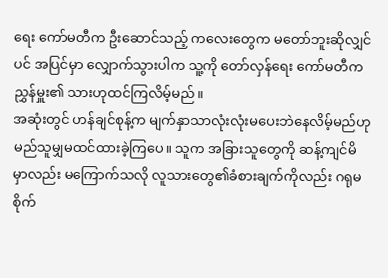ရေး ကော်မတီက ဦးဆောင်သည့် ကလေးတွေက မတော်ဘူးဆိုလျှင်ပင် အပြင်မှာ လျှောက်သွားပါက သူ့ကို တော်လှန်ရေး ကော်မတီကညွှန်မှူး၏ သားဟုထင်ကြလိမ့်မည်။
အဆုံးတွင် ဟန်ချင်စုန့်က မျက်နှာသာလုံးလုံးမပေးဘဲနေလိမ့်မည်ဟု မည်သူမျှမထင်ထားခဲ့ကြပေ။ သူက အခြားသူတွေကို ဆန့်ကျင်မိမှာလည်း မကြောက်သလို လူသားတွေ၏ခံစားချက်ကိုလည်း ဂရုမစိုက်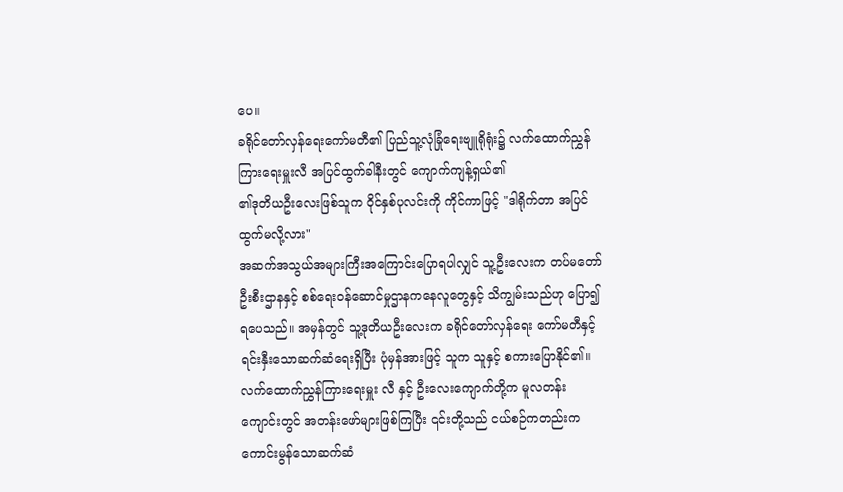ပေ။
ခရိုင်တော်လှန်ရေးကော်မတီ၏ ပြည်သူ့လုံခြုံရေးဗျူရိုရုံး၌ လက်ထောက်ညွှန်ကြားရေးမှူးလီ အပြင်ထွက်ခါနီးတွင် ကျောက်ကျန့်ရှယ်၏
၏ဒုတိယဦးလေးဖြစ်သူက ဝိုင်နှစ်ပုလင်းကို ကိုင်ကာဖြင့် "ဒါရိုက်တာ အပြင်ထွက်မလို့လား"
အဆက်အသွယ်အများကြီးအကြောင်းပြောရပါလျှင် သူ့ဦးလေးက တပ်မတော်ဦးစီးဌာနနှင့် စစ်ရေးဝန်ဆောင်မှုဌာနကနေလူတွေနှင့် သိကျွမ်းသည်ဟု ပြော၍ရပေသည်။ အမှန်တွင် သူ့ဒုတိယဦးလေးက ခရိုင်တော်လှန်ရေး ကော်မတီနှင့် ရင်းနှီးသောဆက်ဆံရေးရှိပြီး ပုံမှန်အားဖြင့် သူက သူနှင့် စကားပြောနိုင်၏။
လက်ထောက်ညွှန်ကြားရေးမှူး လီ နှင့် ဦးလေးကျောက်တို့က မူလတန်းကျောင်းတွင် အတန်းဖော်များဖြစ်ကြပြီး ၎င်းတို့သည် ငယ်စဉ်ကတည်းက ကောင်းမွန်သောဆက်ဆံ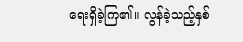ရေးရှိခဲ့ကြ၏။ လွန်ခဲ့သည့်နှစ်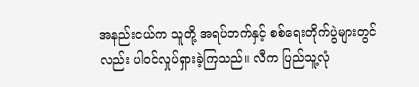အနည်းငယ်က သူတို့ အရပ်ဘက်နှင့် စစ်ရေးတိုက်ပွဲများတွင်လည်း ပါဝင်လှုပ်ရှားခဲ့ကြသည်။ လီက ပြည်သူ့လုံ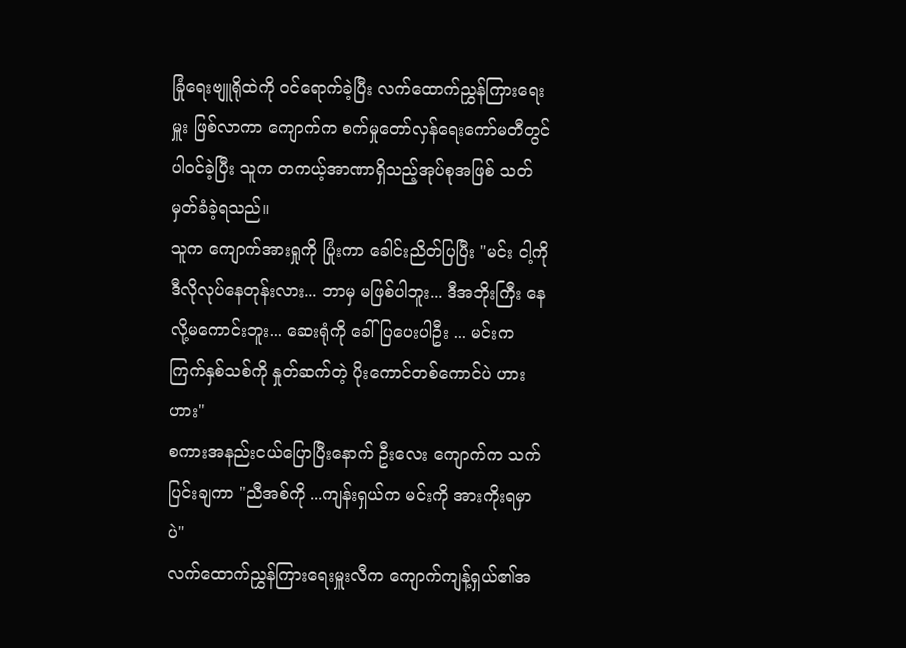ခြုံရေးဗျူရိုထဲကို ဝင်ရောက်ခဲ့ပြီး လက်ထောက်ညွှန်ကြားရေးမှူး ဖြစ်လာကာ ကျောက်က စက်မှုတော်လှန်ရေးကော်မတီတွင် ပါဝင်ခဲ့ပြီး သူက တကယ့်အာဏာရှိသည့်အုပ်စုအဖြစ် သတ်မှတ်ခံခဲ့ရသည်။
သူက ကျောက်အားရှုကို ပြုံးကာ ခေါင်းညိတ်ပြပြီး "မင်း ငါ့ကို ဒီလိုလုပ်နေတုန်းလား... ဘာမှ မဖြစ်ပါဘူး... ဒီအဘိုးကြီး နေလို့မကောင်းဘူး... ဆေးရုံကို ခေါ်ပြပေးပါဦး ... မင်းက ကြက်နှစ်သစ်ကို နှုတ်ဆက်တဲ့ ပိုးကောင်တစ်ကောင်ပဲ ဟားဟား"
စကားအနည်းငယ်ပြောပြီးနောက် ဦးလေး ကျောက်က သက်ပြင်းချကာ "ညီအစ်ကို ...ကျန်းရှယ်က မင်းကို အားကိုးရမှာပဲ"
လက်ထောက်ညွှန်ကြားရေးမှူးလီက ကျောက်ကျန့်ရှယ်၏အ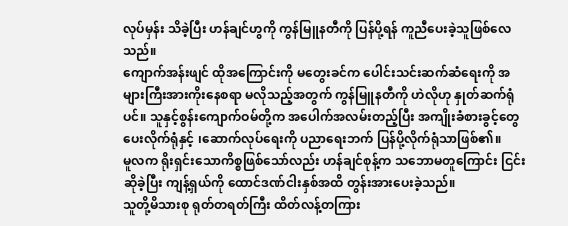လုပ်မှန်း သိခဲ့ပြီး ဟန်ချင်ဟွကို ကွန်မြူနတီကို ပြန်ပို့ရန် ကူညီပေးခဲ့သူဖြစ်လေသည်။
ကျောက်အန်းဖျင် ထိုအကြောင်းကို မတွေးခင်က ပေါင်းသင်းဆက်ဆံရေးကို အများကြီးအားကိုးနေစရာ မလိုသည့်အတွက် ကွန်မြူနတီကို ဟဲလိုဟု နှုတ်ဆက်ရုံပင်။ သူနှင့်စွန်းကျောက်ဝမ်တို့က အပေါက်အလမ်းတည့်ပြီး အကျိုးခံစားခွင့်တွေ ပေးလိုက်ရုံနှင့် ၊ဆောက်လုပ်ရေးကို ပညာရေးဘက် ပြန်ပို့လိုက်ရုံသာဖြစ်၏။
မူလက ရိုးရှင်းသောကိစ္စဖြစ်သော်လည်း ဟန်ချင်စုန့်က သဘောမတူကြောင်း ငြင်းဆိုခဲ့ပြီး ကျန့်ရှယ်ကို ထောင်ဒဏ်ငါးနှစ်အထိ တွန်းအားပေးခဲ့သည်။
သူတို့မိသားစု ရုတ်တရတ်ကြီး ထိတ်လန့်တကြား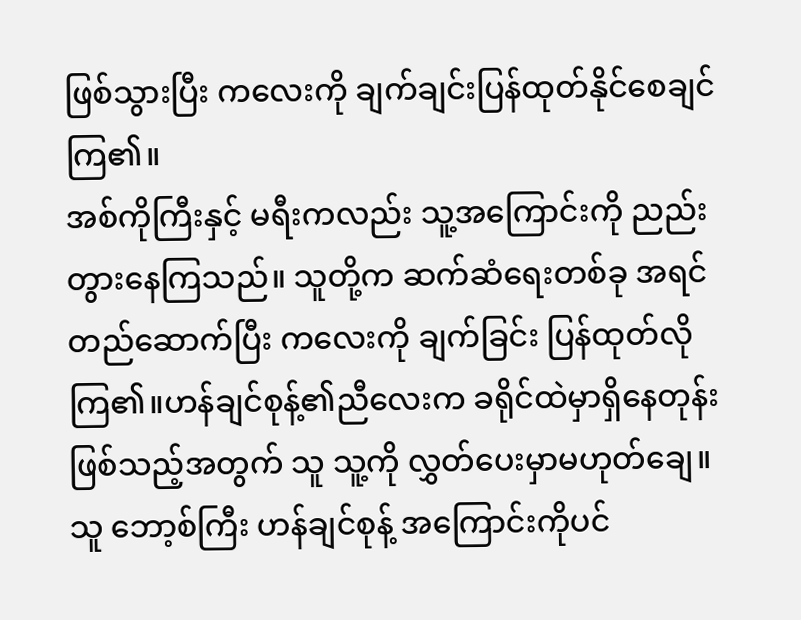ဖြစ်သွားပြီး ကလေးကို ချက်ချင်းပြန်ထုတ်နိုင်စေချင်ကြ၏။
အစ်ကိုကြီးနှင့် မရီးကလည်း သူ့အကြောင်းကို ညည်းတွားနေကြသည်။ သူတို့က ဆက်ဆံရေးတစ်ခု အရင်တည်ဆောက်ပြီး ကလေးကို ချက်ခြင်း ပြန်ထုတ်လိုကြ၏။ဟန်ချင်စုန့်၏ညီလေးက ခရိုင်ထဲမှာရှိနေတုန်းဖြစ်သည့်အတွက် သူ သူ့ကို လွှတ်ပေးမှာမဟုတ်ချေ။
သူ ဘော့စ်ကြီး ဟန်ချင်စုန့် အကြောင်းကိုပင်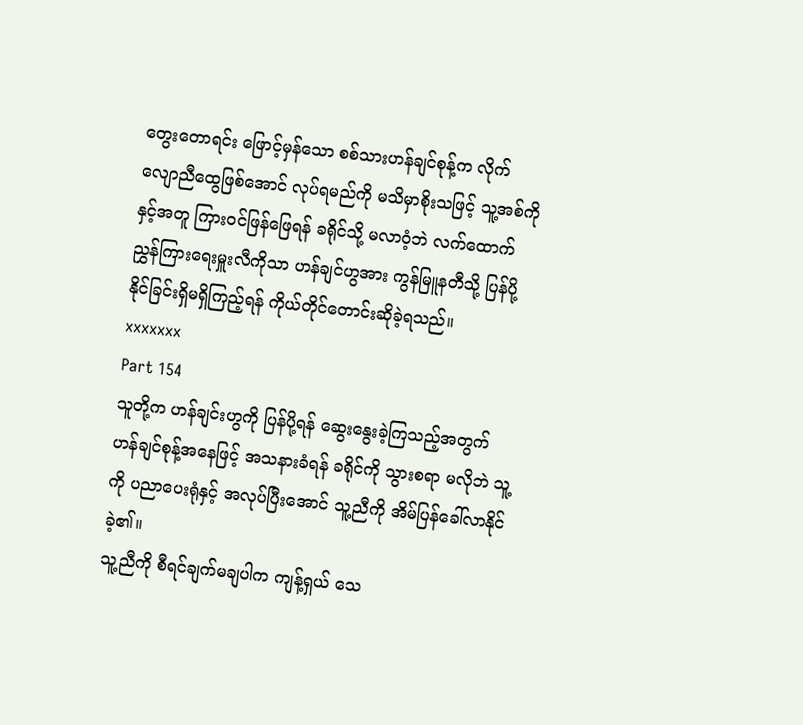တွေးတောရင်း ဖြောင့်မှန်သော စစ်သားဟန်ချင်စုန့်က လိုက်လျောညီထွေဖြစ်အောင် လုပ်ရမည်ကို မသိမှာစိုးသဖြင့် သူ့အစ်ကိုနှင့်အတူ ကြားဝင်ဖြန်ဖြေရန် ခရိုင်သို့ မလာဝံ့ဘဲ လက်ထောက်ညွှန်ကြားရေးမှူးလီကိုသာ ဟန်ချင်ဟွအား ကွန်မြူနတီသို့ ပြန်ပို့နိုင်ခြင်းရှိမရှိကြည့်ရန် ကိုယ်တိုင်တောင်းဆိုခဲ့ရသည်။
xxxxxxx
Part 154
သူတို့က ဟန်ချင်းဟွကို ပြန်ပို့ရန် ဆွေးနွေးခဲ့ကြသည့်အတွက် ဟန်ချင်စုန့်အနေဖြင့် အသနားခံရန် ခရိုင်ကို သွားစရာ မလိုဘဲ သူ့ကို ပညာပေးရုံနှင့် အလုပ်ပြီးအောင် သူ့ညီကို အိမ်ပြန်ခေါ်လာနိုင်ခဲ့၏။
သူ့ညီကို စီရင်ချက်မချပါက ကျန့်ရှယ် သေ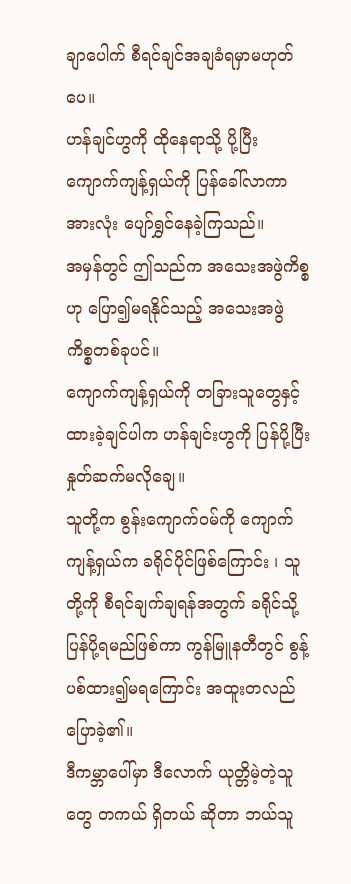ချာပေါက် စီရင်ချင်အချခံရမှာမဟုတ်ပေ။
ဟန်ချင်ဟွကို ထိုနေရာသို့ ပို့ပြီး ကျောက်ကျန့်ရှယ်ကို ပြန်ခေါ်လာကာ အားလုံး ပျော်ရွှင်နေခဲ့ကြသည်။
အမှန်တွင် ဤသည်က အသေးအဖွဲကိစ္စဟု ပြော၍မရနိုင်သည့် အသေးအဖွဲ ကိစ္စတစ်ခုပင်။
ကျောက်ကျန့်ရှယ်ကို တခြားသူတွေနှင့်ထားခဲ့ချင်ပါက ဟန်ချင်းဟွကို ပြန်ပို့ပြီး နှုတ်ဆက်မလိုချေ။
သူတို့က စွန်းကျောက်ဝမ်ကို ကျောက်ကျန့်ရှယ်က ခရိုင်ပိုင်ဖြစ်ကြောင်း ၊ သူတို့ကို စီရင်ချက်ချရန်အတွက် ခရိုင်သို့ ပြန်ပို့ရမည်ဖြစ်ကာ ကွန်မြူနတီတွင် စွန့်ပစ်ထား၍မရကြောင်း အထူးတလည် ပြောခဲ့၏။
ဒီကမ္ဘာပေါ်မှာ ဒီလောက် ယုတ္တိမဲ့တဲ့သူတွေ တကယ် ရှိတယ် ဆိုတာ ဘယ်သူ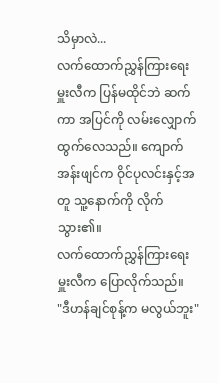သိမှာလဲ...
လက်ထောက်ညွှန်ကြားရေးမှူးလီက ပြန်မထိုင်ဘဲ ဆက်ကာ အပြင်ကို လမ်းလျှောက် ထွက်လေသည်။ ကျောက်အန်းဖျင်က ဝိုင်ပုလင်းနှင့်အတူ သူ့နောက်ကို လိုက်သွား၏။
လက်ထောက်ညွှန်ကြားရေးမှူးလီက ပြောလိုက်သည်။
"ဒီဟန်ချင်စုန့်က မလွယ်ဘူး"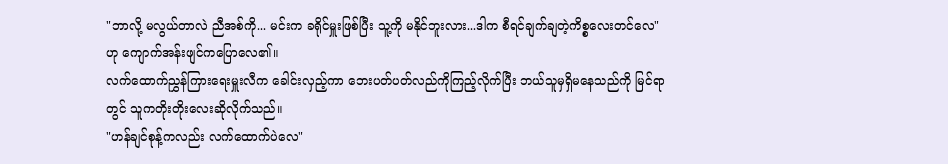"ဘာလို့ မလွယ်တာလဲ ညီအစ်ကို... မင်းက ခရိုင်မှူးဖြစ်ပြီး သူ့ကို မနိုင်ဘူးလား...ဒါက စီရင်ချက်ချတဲ့ကိစ္စလေးတင်လေ"
ဟု ကျောက်အန်းဖျင်ကပြောလေ၏။
လက်ထောက်ညွှန်ကြားရေးမှူးလီက ခေါင်းလှည့်ကာ ဘေးပတ်ပတ်လည်ကိုကြည့်လိုက်ပြီး ဘယ်သူမှရှိမနေသည်ကို မြင်ရာတွင် သူကတိုးတိုးလေးဆိုလိုက်သည်။
"ဟန်ချင်စုန့်ကလည်း လက်ထောက်ပဲလေ"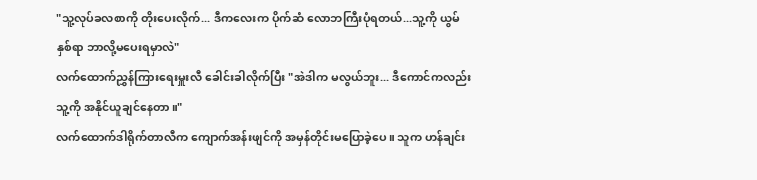"သူ့လုပ်ခလစာကို တိုးပေးလိုက်... ဒီကလေးက ပိုက်ဆံ လောဘကြီးပုံရတယ်...သူ့ကို ယွမ်နှစ်ရာ ဘာလို့မပေးရမှာလဲ"
လက်ထောက်ညွှန်ကြားရေးမှူးလီ ခေါင်းခါလိုက်ပြီး "အဲဒါက မလွယ်ဘူး... ဒီကောင်ကလည်း သူ့ကို အနိုင်ယူချင်နေတာ။"
လက်ထောက်ဒါရိုက်တာလီက ကျောက်အန်းဖျင်ကို အမှန်တိုင်းမပြောခဲ့ပေ။ သူက ဟန်ချင်း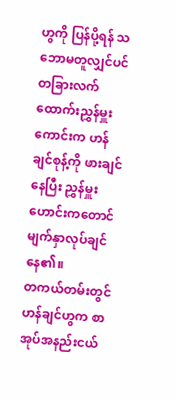ဟွကို ပြန်ပို့ရန် သဘောမတူလျှင်ပင် တခြားလက်ထောက်းညွှန်မှူးကောင်းက ဟန်ချင်စုန့်ကို ဖားချင်နေပြီး ညွှန်မှူးဟောင်းကတောင် မျက်နှာလုပ်ချင်နေ၏။
တကယ်တမ်းတွင် ဟန်ချင်ဟွက စာအုပ်အနည်းငယ်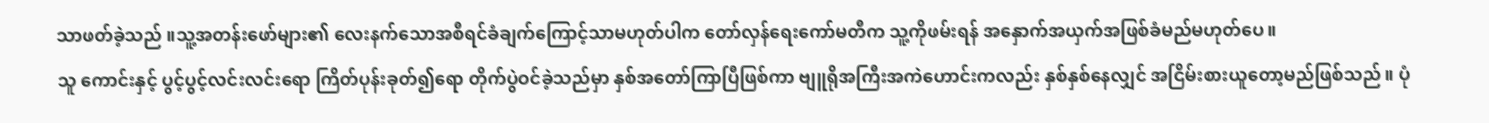သာဖတ်ခဲ့သည် ။သူ့အတန်းဖော်များ၏ လေးနက်သောအစီရင်ခံချက်ကြောင့်သာမဟုတ်ပါက တော်လှန်ရေးကော်မတီက သူ့ကိုဖမ်းရန် အနှောက်အယှက်အဖြစ်ခံမည်မဟုတ်ပေ။
သူ ကောင်းနှင့် ပွင့်ပွင့်လင်းလင်းရော ကြိတ်ပုန်းခုတ်၍ရော တိုက်ပွဲဝင်ခဲ့သည်မှာ နှစ်အတော်ကြာပြီဖြစ်ကာ ဗျူရိုအကြီးအကဲဟောင်းကလည်း နှစ်နှစ်နေလျှင် အငြိမ်းစားယူတော့မည်ဖြစ်သည်။ ပုံ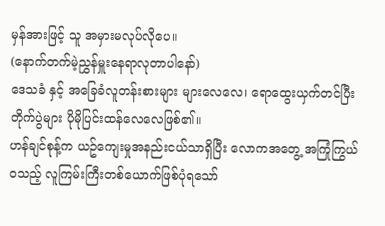မှန်အားဖြင့် သူ အမှားမလုပ်လိုပေ။
(နောက်တက်မဲ့ညွှန်မှူးနေရာလုတာပါနော်)
ဒေသခံ နှင့် အခြေခံလူတန်းစားများ များလေလေ၊ ရောထွေးယှက်တင်ပြီး တိုက်ပွဲများ ပိုမိုပြင်းထန်လေလေဖြစ်၏။
ဟန်ချင်စုန့်က ယဥ်ကျေးမှုအနည်းငယ်သာရှိပြီး လောကအတွေ့ အကြုံကြွယ်ဝသည့် လူကြမ်းကြီးတစ်ယောက်ဖြစ်ပုံရသော်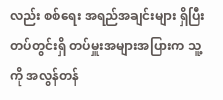လည်း စစ်ရေး အရည်အချင်းများ ရှိပြီး တပ်တွင်းရှိ တပ်မှူးအများအပြားက သူ့ကို အလွန်တန်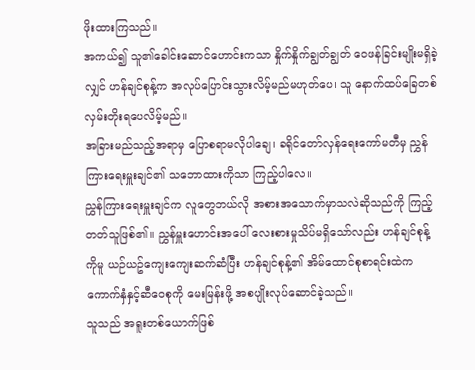ဖိုးထားကြသည်။
အကယ်၍ သူ၏ခေါင်းဆောင်ဟောင်းကသာ နှိုက်နှိုက်ချွတ်ချွတ် ဝေဖန်ခြင်းမျိုးမရှိခဲ့လျှင် ဟန်ချင်စုန့်က အလုပ်ပြောင်းသွားလိမ့်မည်မဟုတ်ပေ၊ သူ နောက်ထပ်ခြေတစ်လှမ်းတိုးရပေလိမ့်မည်။
အခြားမည်သည့်အရာမှ ပြောစရာမလိုပါချေ၊ ခရိုင်တော်လှန်ရေးကော်မတီမှ ညွှန်ကြားရေးမှူးချင်၏ သဘောထားကိုသာ ကြည့်ပါလေ။
ညွှန်ကြားရေးမှူးချင်က လူတွေဘယ်လို အစားအသောက်မှာသလဲဆိုသည်ကို ကြည့်တတ်သူဖြစ်၏။ ညွှန်မှူးဟောင်းအပေါ် လေးစားမှုသိပ်မရှိသော်လည်း ဟန်ချင်စုန့်ကိုမူ ယဉ်ယဥ်ကျေးကျေးဆက်ဆံပြီး ဟန်ချင်စုန့်၏ အိမ်ထောင်စုစာရင်းထဲက ကောက်နှံနှင့်ဆီဝေစုကို မေးမြန်းဖို့ အစပျိုးလုပ်ဆောင်ခဲ့သည်။
သူသည် အရူးတစ်ယောက်ဖြစ်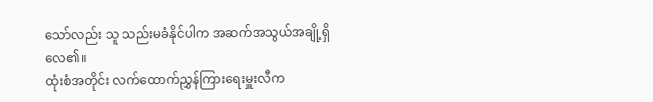သော်လည်း သူ သည်းမခံနိုင်ပါက အဆက်အသွယ်အချို့ရှိလေ၏။
ထုံးစံအတိုင်း လက်ထောက်ညွှန်ကြားရေးမှူးလီက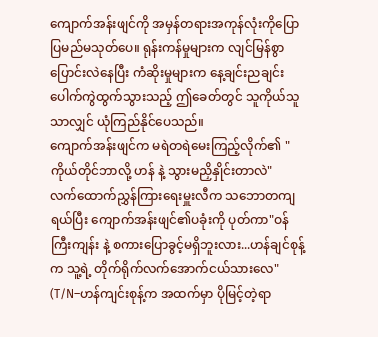ကျောက်အန်းဖျင်ကို အမှန်တရားအကုန်လုံးကိုပြောပြမည်မသုတ်ပေ။ ရုန်းကန်မှုများက လျင်မြန်စွာပြောင်းလဲနေပြီး ကံဆိုးမှုများက နေ့ချင်းညချင်း ပေါက်ကွဲထွက်သွားသည့် ဤခေတ်တွင် သူကိုယ်သူသာလျှင် ယုံကြည်နိုင်ပေသည်။
ကျောက်အန်းဖျင်က မရဲတရဲမေးကြည့်လိုက်၏ "ကိုယ်တိုင်ဘာလို့ ဟန် နဲ့ သွားမညှိနှိုင်းတာလဲ"
လက်ထောက်ညွှန်ကြားရေးမှူးလီက သဘောတကျ ရယ်ပြီး ကျောက်အန်းဖျင်၏ပခုံးကို ပုတ်ကာ"ဝန်ကြီးကျန်း နဲ့ စကားပြောခွင့်မရှိဘူးလား...ဟန်ချင်စုန့်က သူ့ရဲ့ တိုက်ရိုက်လက်အောက်ငယ်သားလေ"
(T/N–ဟန်ကျင်းစုန့်က အထက်မှာ ပိုမြင့်တဲ့ရာ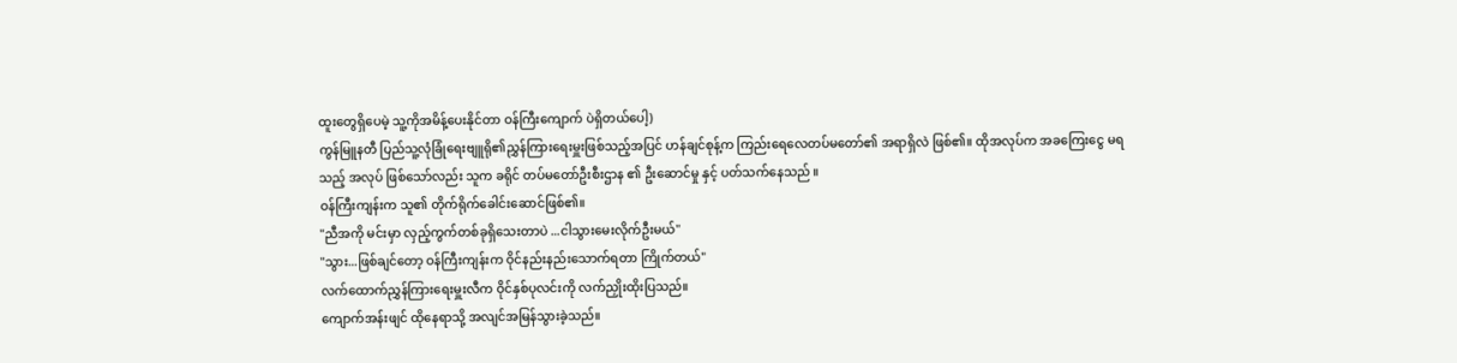ထူးတွေရှိပေမဲ့ သူ့ကိုအမိန့်ပေးနိုင်တာ ဝန်ကြီးကျောက် ပဲရှိတယ်ပေါ့)
ကွန်မြူနတီ ပြည်သူ့လုံခြုံရေးဗျူရို၏ညွှန်ကြားရေးမှူးဖြစ်သည့်အပြင် ဟန်ချင်စုန့်က ကြည်းရေလေတပ်မတော်၏ အရာရှိလဲ ဖြစ်၏။ ထိုအလုပ်က အခကြေးငွေ မရသည့် အလုပ် ဖြစ်သော်လည်း သူက ခရိုင် တပ်မတော်ဦးစီးဌာန ၏ ဦးဆောင်မှု နှင့် ပတ်သက်နေသည် ။
ဝန်ကြီးကျန်းက သူ၏ တိုက်ရိုက်ခေါင်းဆောင်ဖြစ်၏။
"ညီအကို မင်းမှာ လှည့်ကွက်တစ်ခုရှိသေးတာပဲ ...ငါသွားမေးလိုက်ဦးမယ်"
"သွား...ဖြစ်ချင်တော့ ဝန်ကြီးကျန်းက ဝိုင်နည်းနည်းသောက်ရတာ ကြိုက်တယ်"
လက်ထောက်ညွှန်ကြားရေးမှူးလီက ဝိုင်နှစ်ပုလင်းကို လက်ညှိုးထိုးပြသည်။
ကျောက်အန်းဖျင် ထိုနေရာသို့ အလျင်အမြန်သွားခဲ့သည်။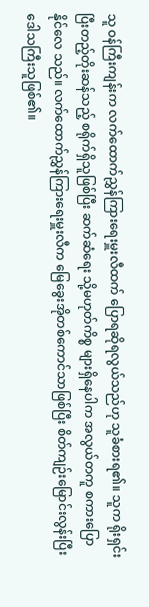သူ ဝန်ကြီးကျန်းက လက်ထောက်ညွှန်ကြားရေးမှူးလီထက် ပြောရဆိုရလွယ်သည်ဟု သူခံစားရ၏။ သူက ရိုးရှင်းပြီးတည့်တိုးဆန်သည့် စရိုက်ရှိသူဖြစ်ပြီး ဆက်ဆံရေး သို့မဟုတ်ကိစ္စ များရှိနေပါက အလွယ်တကူ စကားပြောနိုင်လေ သည်။ လက်ထောက်ညွှန်ကြားရေးမှူးလီက မြေခွေးအိုတစ်ကောင်သာဖြစ်ပြီး စိတ်ကျဉ်းမြောင်းလွန်းပြီး ဒေါသကြီးသူဖြစ်၏။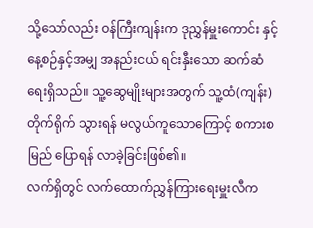သို့သော်လည်း ဝန်ကြီးကျန်းက ဒုညွှန်မှူးကောင်း နှင့် နေ့စဉ်နှင့်အမျှ အနည်းငယ် ရင်းနှီးသော ဆက်ဆံရေးရှိသည်။ သူ့ဆွေမျိုးများအတွက် သူ့ထံ(ကျန်း) တိုက်ရိုက် သွားရန် မလွယ်ကူသောကြောင့် စကားစမြည် ပြောရန် လာခဲ့ခြင်းဖြစ်၏။
လက်ရှိတွင် လက်ထောက်ညွှန်ကြားရေးမှူးလီက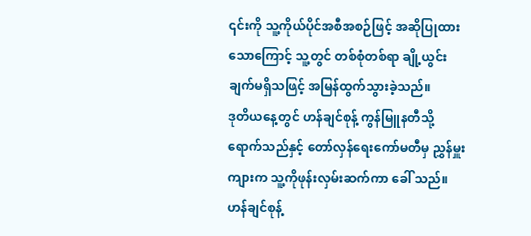၎င်းကို သူ့ကိုယ်ပိုင်အစီအစဉ်ဖြင့် အဆိုပြုထားသောကြောင့် သူ့တွင် တစ်စုံတစ်ရာ ချို့ယွင်းချက်မရှိသဖြင့် အမြန်ထွက်သွားခဲ့သည်။
ဒုတိယနေ့တွင် ဟန်ချင်စုန့် ကွန်မြူနတီသို့ရောက်သည်နှင့် တော်လှန်ရေးကော်မတီမှ ညွှန်မှူးကျားက သူ့ကိုဖုန်းလှမ်းဆက်ကာ ခေါ် သည်။
ဟန်ချင်စုန့်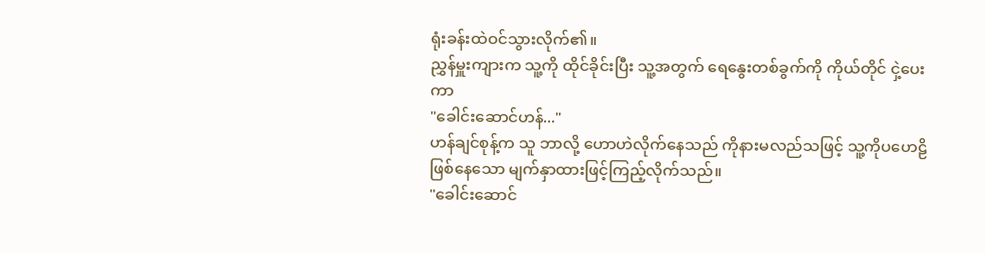ရုံးခန်းထဲဝင်သွားလိုက်၏။
ညွှန်မှူးကျားက သူ့ကို ထိုင်ခိုင်းပြီး သူ့အတွက် ရေနွေးတစ်ခွက်ကို ကိုယ်တိုင် ငှဲ့ပေးကာ
"ခေါင်းဆောင်ဟန်..."
ဟန်ချင်စုန့်က သူ ဘာလို့ ဟောဟဲလိုက်နေသည် ကိုနားမလည်သဖြင့် သူ့ကိုပဟေဠိဖြစ်နေသော မျက်နှာထားဖြင့်ကြည့်လိုက်သည်။
"ခေါင်းဆောင်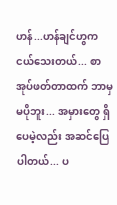ဟန်...ဟန်ချင်ဟွက ငယ်သေးတယ်... စာအုပ်ဖတ်တာထက် ဘာမှ မပိုဘူး... အမှားတွေ ရှိပေမဲ့လည်း အဆင်ပြေပါတယ်... ပ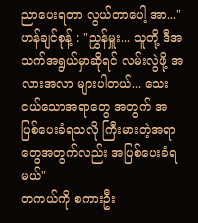ညာပေးရတာ လွယ်တာပေါ့ အာ..."
ဟန်ချင်စုန့် : "ညွှန်မှူး... သူတို့ ဒီအသက်အရွယ်မှာဆိုရင် လမ်းလွဲဖို့ အလားအလာ များပါတယ်... သေးငယ်သောအရာတွေ အတွက် အပြစ်ပေးခံရသလို ကြီးမားတဲ့အရာတွေအတွက်လည်း အပြစ်ပေးခံရမယ်"
တကယ်ကို စကားဦး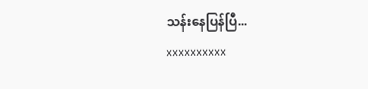သန်းနေပြန်ပြီ...
xxxxxxxxxx